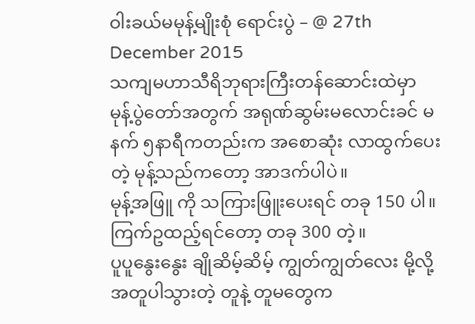ဝါးခယ်မမုန့်မျိုးစုံ ရောင်းပွဲ – @ 27th December 2015
သကျမဟာသီရိဘုရားကြီးတန်ဆောင်းထဲမှာ မုန့်ပွဲတော်အတွက် အရုဏ်ဆွမ်းမလောင်းခင် မနက် ၅နာရီကတည်းက အစောဆုံး လာထွက်ပေးတဲ့ မုန့်သည်ကတော့ အာဒက်ပါပဲ။
မုန့်အဖြူ ကို သကြားဖြူးပေးရင် တခု 150 ပါ။ ကြက်ဥထည့်ရင်တော့ တခု 300 တဲ့။
ပူပူနွေးနွေး ချိုဆိမ့်ဆိမ့် ကျွတ်ကျွတ်လေး မို့လို့ အတူပါသွားတဲ့ တူနဲ့ တူမတွေက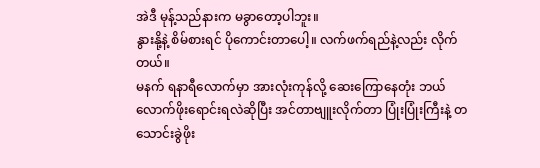အဲဒီ မုန့်သည်နားက မခွာတော့ပါဘူး။
နွားနို့နဲ့ စိမ်စားရင် ပိုကောင်းတာပေါ့။ လက်ဖက်ရည်နဲ့လည်း လိုက်တယ်။
မနက် ရနာရီလောက်မှာ အားလုံးကုန်လို့ ဆေးကြောနေတုံး ဘယ်လောက်ဖိုးရောင်းရလဲဆိုပြီး အင်တာဗျူးလိုက်တာ ပြုံးပြုံးကြီးနဲ့ တသောင်းခွဲဖိုး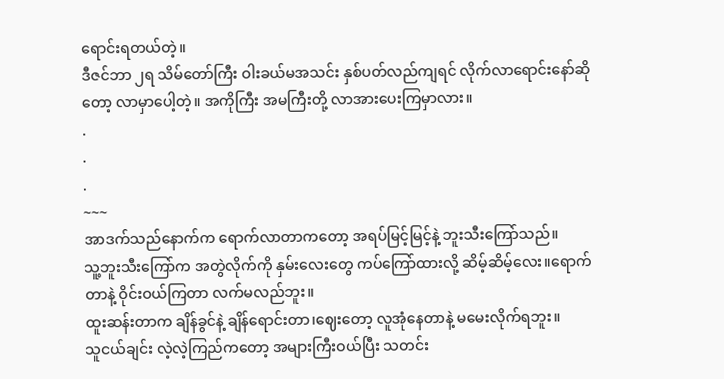ရောင်းရတယ်တဲ့။
ဒီဇင်ဘာ ၂ရ သိမ်တော်ကြီး ဝါးခယ်မအသင်း နှစ်ပတ်လည်ကျရင် လိုက်လာရောင်းနော်ဆိုတော့ လာမှာပေါ့တဲ့။ အကိုကြီး အမကြီးတို့ လာအားပေးကြမှာလား။
.
.
.
~~~
အာဒက်သည်နောက်က ရောက်လာတာကတော့ အရပ်မြင့်မြင့်နဲ့ ဘူးသီးကြော်သည်။
သူ့ဘူးသီးကြော်က အတွဲလိုက်ကို နှမ်းလေးတွေ ကပ်ကြော်ထားလို့ ဆိမ့်ဆိမ့်လေး။ရောက်တာနဲ့ ဝိုင်းဝယ်ကြတာ လက်မလည်ဘူး။
ထူးဆန်းတာက ချိန်ခွင်နဲ့ ချိန်ရောင်းတာ၊ဈေးတော့ လူအုံနေတာနဲ့ မမေးလိုက်ရဘူး။
သူငယ်ချင်း လဲ့လဲ့ကြည်ကတော့ အများကြီးဝယ်ပြီး သတင်း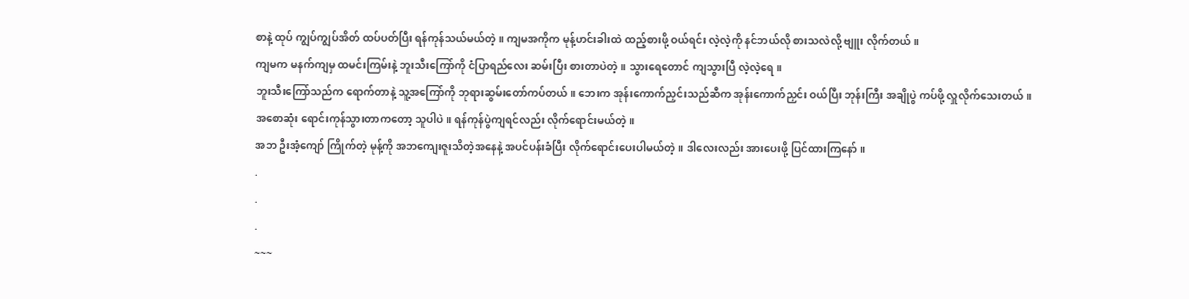စာနဲ့ ထုပ် ကျွပ်ကျွပ်အိတ် ထပ်ပတ်ပြီး ရန်ကုန်သယ်မယ်တဲ့။ ကျမအကိုက မုန့်ဟင်းခါးထဲ ထည့်စားဖို့ ဝယ်ရင်း လဲ့လဲ့ကို နင်ဘယ်လို စားသလဲလို့ ဗျူး လိုက်တယ်။
ကျမက မနက်ကျမှ ထမင်းကြမ်းနဲ့ ဘူးသီးကြော်ကို ငံပြာရည်လေး ဆမ်းပြီး စားတာပဲတဲ့။ သွားရေတောင် ကျသွားပြီ လဲ့လဲ့ရေ။
ဘူးသီးကြော်သည်က ရောက်တာနဲ့ သူ့အကြော်ကို ဘုရားဆွမ်းတော်ကပ်တယ်။ ဘေးက အုန်းကောက်ညှင်းသည်ဆီက အုန်းကောက်ညှင်း ဝယ်ပြီး ဘုန်းကြီး အချိုပွဲ ကပ်ဖို့ လှူလိုက်သေးတယ်။
အစောဆုံး ရောင်းကုန်သွားတာကတော့ သူပါပဲ။ ရန်ကုန်ပွဲကျရင်လည်း လိုက်ရောင်းမယ်တဲ့။
အဘ ဦးအံ့ကျော် ကြိုက်တဲ့ မုန့်ကို အဘကျေးဇူးသိတဲ့အနေနဲ့ အပင်ပန်းခံပြီး လိုက်ရောင်းပေးပါမယ်တဲ့။ ဒါလေးလည်း အားပေးဖို့ ပြင်ထားကြနော်။
.
.
.
~~~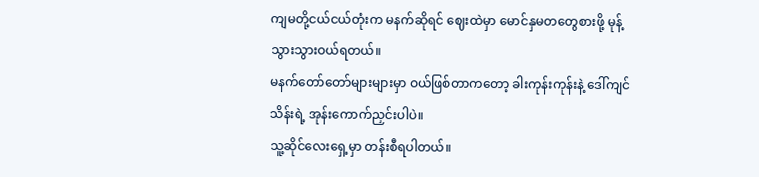ကျမတို့ငယ်ငယ်တုံးက မနက်ဆိုရင် ဈေးထဲမှာ မောင်နှမတတွေစားဖို့ မုန့်သွားသွားဝယ်ရတယ်။
မနက်တော်တော်များများမှာ ဝယ်ဖြစ်တာကတော့ ခါးကုန်းကုန်းနဲ့ ဒေါ်ကျင်သိန်းရဲ့ အုန်းကောက်ညှင်းပါပဲ။
သူ့ဆိုင်လေးရှေ့မှာ တန်းစီရပါတယ်။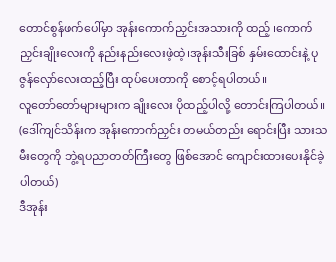တောင်စွန်ဖက်ပေါ်မှာ အုန်းကောက်ညှင်းအသားကို ထည့် ၊ကောက်ညှင်းချိုးလေးကို နည်းနည်းလေးဖဲ့ထဲ့၊အုန်းသီးခြစ် နှမ်းထောင်းနဲ့ ပုဇွန်လှော်လေးထည့်ပြီး ထုပ်ပေးတာကို စောင့်ရပါတယ်။
လူတော်တော်များများက ချိုးလေး ပိုထည့်ပါလို့ တောင်းကြပါတယ်။
(ဒေါ်ကျင်သိန်းက အုန်းကောက်ညှင်း တမယ်တည်း ရောင်းပြီး သားသမီးတွေကို ဘွဲ့ရပညာတတ်ကြီးတွေ ဖြစ်အောင် ကျောင်းထားပေးနိုင်ခဲ့ပါတယ်)
ဒီအုန်း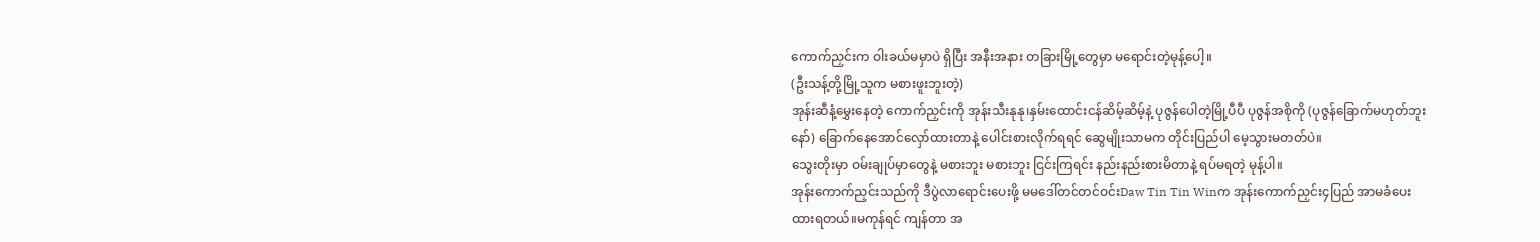ကောက်ညှင်းက ဝါးခယ်မမှာပဲ ရှိပြီး အနီးအနား တခြားမြို့တွေမှာ မရောင်းတဲ့မုန့်ပေါ့။
(ဦးသန့်တို့မြို့သူက မစားဖူးဘူးတဲ့)
အုန်းဆီနံ့မွှေးနေတဲ့ ကောက်ညှင်းကို အုန်းသီးနုနု၊နှမ်းထောင်းငန်ဆိမ့်ဆိမ့်နဲ့ ပုဇွန်ပေါတဲ့မြို့ပီပီ ပုဇွန်အစိုကို (ပုဇွန်ခြောက်မဟုတ်ဘူးနော်) ခြောက်နေအောင်လှော်ထားတာနဲ့ ပေါင်းစားလိုက်ရရင် ဆွေမျိုးသာမက တိုင်းပြည်ပါ မေ့သွားမတတ်ပဲ။
သွေးတိုးမှာ ဝမ်းချုပ်မှာတွေနဲ့ မစားဘူး မစားဘူး ငြင်းကြရင်း နည်းနည်းစားမိတာနဲ့ ရပ်မရတဲ့ မုန့်ပါ။
အုန်းကောက်ညှင်းသည်ကို ဒီပွဲလာရောင်းပေးဖို့ မမဒေါ်တင်တင်ဝင်းDaw Tin Tin Winက အုန်းကောက်ညှင်း၄ပြည် အာမခံပေးထားရတယ်။မကုန်ရင် ကျန်တာ အ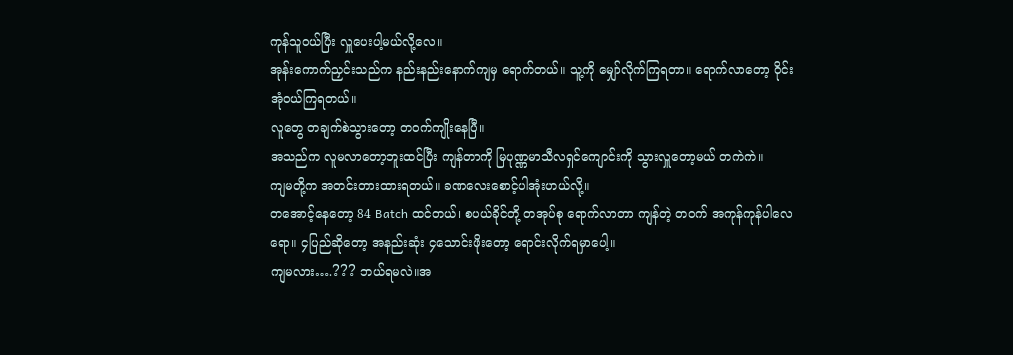ကုန်သူဝယ်ပြီး လှူပေးပါ့မယ်လို့လေ။
အုန်းကောက်ညှင်းသည်က နည်းနည်းနောက်ကျမှ ရောက်တယ်။ သူ့ကို မျှော်လိုက်ကြရတာ။ ရောက်လာတော့ ဝိုင်းအုံဝယ်ကြရတယ်။
လူတွေ တချက်စဲသွားတော့ တဝက်ကျိုးနေပြီ။
အသည်က လူမလာတော့ဘူးထင်ပြီး ကျန်တာကို မြပုဏ္ဏမာသီလရှင်ကျောင်းကို သွားလှူတော့မယ် တကဲကဲ။
ကျမတို့က အတင်းတားထားရတယ်။ ခဏလေးစောင့်ပါအုံးဟယ်လို့။
တအောင့်နေတော့ 84 Batch ထင်တယ်၊ စပယ်ခိုင်တို့ တအုပ်စု ရောက်လာတာ ကျန်တဲ့ တဝက် အကုန်ကုန်ပါလေရော။ ၄ပြည်ဆိုတော့ အနည်းဆုံး ၄သောင်းဖိုးတော့ ရောင်းလိုက်ရမှာပေါ့။
ကျမလား….??? ဘယ်ရမလဲ။အ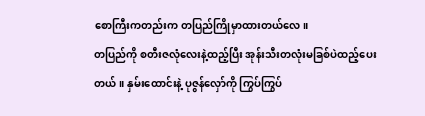စောကြီးကတည်းက တပြည်ကြိုမှာထားတယ်လေ။
တပြည်ကို စတီးဇလုံလေးနဲ့ထည့်ပြီး အုန်းသီးတလုံးမခြစ်ပဲထည့်ပေးတယ်။ နှမ်းထောင်းနဲ့ ပုဇွန်လှော်ကို ကြွပ်ကြွပ်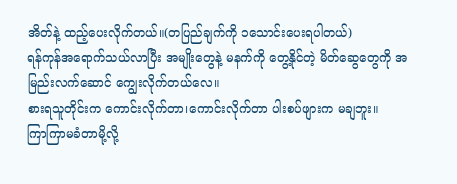အိတ်နဲ့ ထည့်ပေးလိုက်တယ်။(တပြည်ချက်ကို ၁သောင်းပေးရပါတယ်)
ရန်ကုန်အရောက်သယ်လာပြီး အမျိုးတွေနဲ့ မနက်ကို တွေ့နိုင်တဲ့ မိတ်ဆွေတွေကို အမြည်းလက်ဆောင် ကျွေးလိုက်တယ်လေ။
စားရသူတိုင်းက ကောင်းလိုက်တာ၊ကောင်းလိုက်တာ ပါးစပ်ဖျားက မချဘူး။
ကြာကြာမခံတာမို့လို့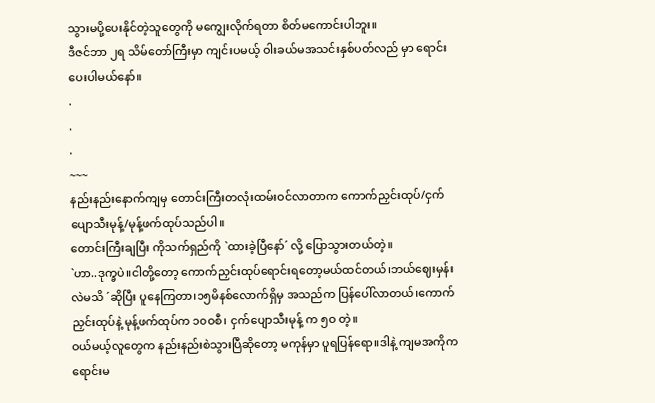သွားမပို့ပေးနိုင်တဲ့သူတွေကို မကျွေးလိုက်ရတာ စိတ်မကောင်းပါဘူး။
ဒီဇင်ဘာ ၂ရ သိမ်တော်ကြီးမှာ ကျင်းပမယ့် ဝါးခယ်မအသင်းနှစ်ပတ်လည် မှာ ရောင်းပေးပါမယ်နော်။
.
.
.
~~~
နည်းနည်းနောက်ကျမှ တောင်းကြီးတလုံးထမ်းဝင်လာတာက ကောက်ညှင်းထုပ်/ငှက်ပျောသီးမုန့်/မုန့်ဖက်ထုပ်သည်ပါ။
တောင်းကြီးချပြီး ကိုသက်ရှည်ကို `ထားခဲ့ပြီနော်´ လို့ ပြောသွားတယ်တဲ့။
`ဟာ..ဒုက္ခပဲ။ငါတို့တော့ ကောက်ညှင်းထုပ်ရောင်းရတော့မယ်ထင်တယ်၊ဘယ်ဈေးမှန်းလဲမသိ ´ဆိုပြီး ပူနေကြတာ၊၁၅မိနစ်လောက်ရှိမှ အသည်က ပြန်ပေါ်လာတယ်၊ကောက်ညှင်းထုပ်နဲ့ မုန့်ဖက်ထုပ်က ၁၀ဝစီ၊ ငှက်ပျောသီးမုန့် က ၅ဝ တဲ့။
ဝယ်မယ့်လူတွေက နည်းနည်းစဲသွားပြီဆိုတော့ မကုန်မှာ ပူရပြန်ရော။ဒါနဲ့ ကျမအကိုက ရောင်းမ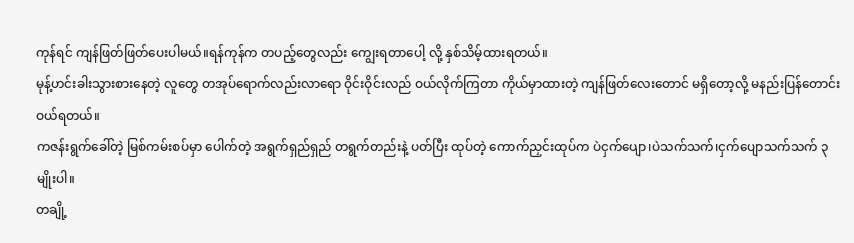ကုန်ရင် ကျန်ဖြတ်ဖြတ်ပေးပါမယ်။ရန်ကုန်က တပည့်တွေလည်း ကျွေးရတာပေါ့ လို့ နှစ်သိမ့်ထားရတယ်။
မုန့်ဟင်းခါးသွားစားနေတဲ့ လူတွေ တအုပ်ရောက်လည်းလာရော ဝိုင်းဝိုင်းလည် ဝယ်လိုက်ကြတာ ကိုယ်မှာထားတဲ့ ကျန်ဖြတ်လေးတောင် မရှိတော့လို့ မနည်းပြန်တောင်းဝယ်ရတယ်။
ကဇန်းရွက်ခေါ်တဲ့ မြစ်ကမ်းစပ်မှာ ပေါက်တဲ့ အရွက်ရှည်ရှည် တရွက်တည်းနဲ့ ပတ်ပြီး ထုပ်တဲ့ ကောက်ညှင်းထုပ်က ပဲငှက်ပျော၊ပဲသက်သက်၊ငှက်ပျောသက်သက် ၃မျိုးပါ။
တချို့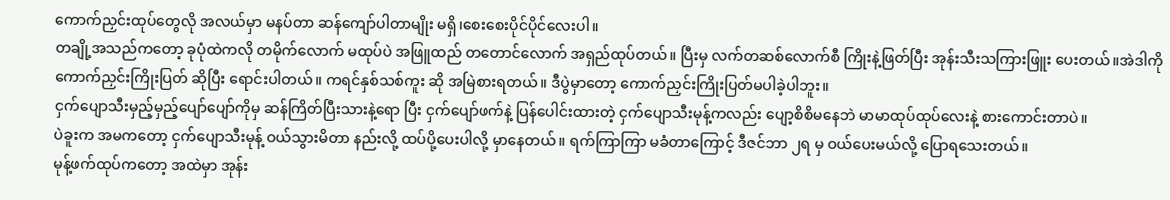ကောက်ညှင်းထုပ်တွေလို အလယ်မှာ မနပ်တာ ဆန်ကျော်ပါတာမျိုး မရှိ၊စေးစေးပိုင်ပိုင်လေးပါ။
တချို့အသည်ကတော့ ခုပုံထဲကလို တမိုက်လောက် မထုပ်ပဲ အဖြူထည် တတောင်လောက် အရှည်ထုပ်တယ်။ ပြီးမှ လက်တဆစ်လောက်စီ ကြိုးနဲ့ဖြတ်ပြီး အုန်းသီးသကြားဖြူး ပေးတယ်။အဲဒါကို ကောက်ညှင်းကြိုးပြတ် ဆိုပြီး ရောင်းပါတယ်။ ကရင်နှစ်သစ်ကူး ဆို အမြဲစားရတယ်။ ဒီပွဲမှာတော့ ကောက်ညှင်းကြိုးပြတ်မပါခဲ့ပါဘူး။
ငှက်ပျောသီးမှည့်မှည့်ပျော်ပျော်ကိုမှ ဆန်ကြိတ်ပြီးသားနဲ့ရော ပြီး ငှက်ပျော်ဖက်နဲ့ ပြန်ပေါင်းထားတဲ့ ငှက်ပျောသီးမုန့်ကလည်း ပျော့စိစိမနေဘဲ မာမာထုပ်ထုပ်လေးနဲ့ စားကောင်းတာပဲ။
ပဲခူးက အမကတော့ ငှက်ပျောသီးမုန့် ဝယ်သွားမိတာ နည်းလို့ ထပ်ပို့ပေးပါလို့ မှာနေတယ်။ ရက်ကြာကြာ မခံတာကြောင့် ဒီဇင်ဘာ ၂ရ မှ ဝယ်ပေးမယ်လို့ ပြောရသေးတယ်။
မုန့်ဖက်ထုပ်ကတော့ အထဲမှာ အုန်း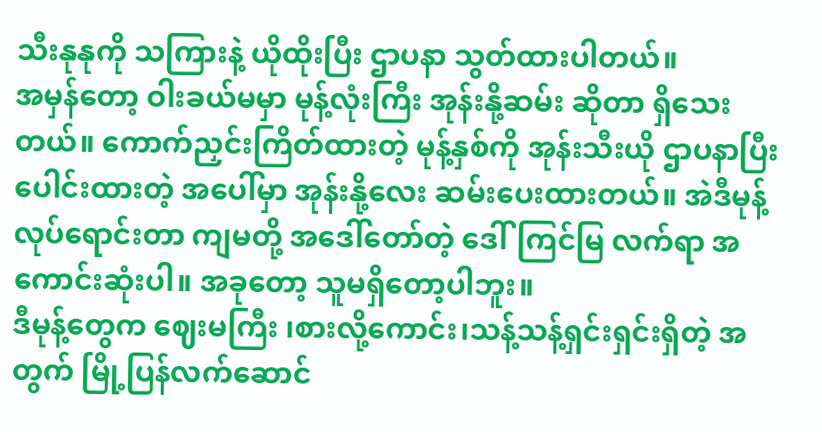သီးနုနုကို သကြားနဲ့ ယိုထိုးပြီး ဌာပနာ သွတ်ထားပါတယ်။
အမှန်တော့ ဝါးခယ်မမှာ မုန့်လုံးကြီး အုန်းနို့ဆမ်း ဆိုတာ ရှိသေးတယ်။ ကောက်ညှင်းကြိတ်ထားတဲ့ မုန့်နှစ်ကို အုန်းသီးယို ဌာပနာပြီး ပေါင်းထားတဲ့ အပေါ်မှာ အုန်းနို့လေး ဆမ်းပေးထားတယ်။ အဲဒီမုန့် လုပ်ရောင်းတာ ကျမတို့ အဒေါ်တော်တဲ့ ဒေါ်ကြင်မြ လက်ရာ အကောင်းဆုံးပါ။ အခုတော့ သူမရှိတော့ပါဘူး။
ဒီမုန့်တွေက ဈေးမကြီး ၊စားလို့ကောင်း၊သန့်သန့်ရှင်းရှင်းရှိတဲ့ အတွက် မြို့ပြန်လက်ဆောင်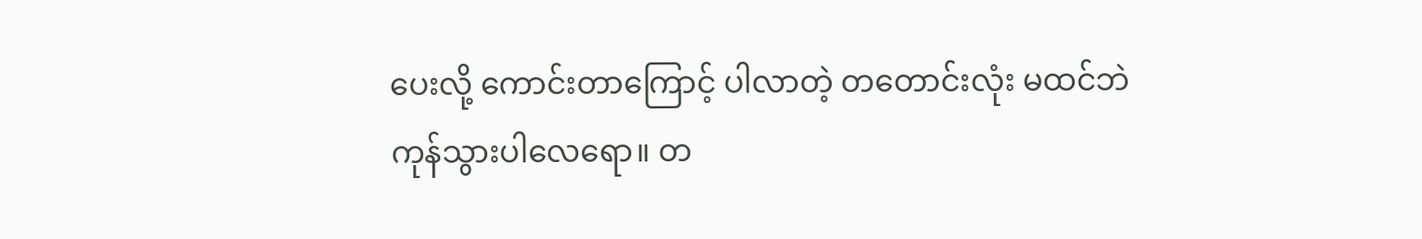ပေးလို့ ကောင်းတာကြောင့် ပါလာတဲ့ တတောင်းလုံး မထင်ဘဲ ကုန်သွားပါလေရော။ တ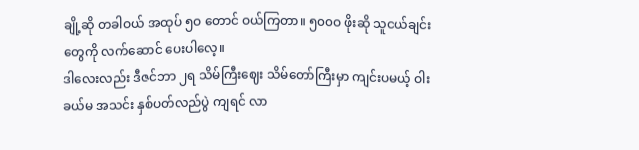ချို့ဆို တခါဝယ် အထုပ် ၅ဝ တောင် ဝယ်ကြတာ။ ၅၀၀ဝ ဖိုးဆို သူငယ်ချင်းတွေကို လက်ဆောင် ပေးပါလေ့။
ဒါလေးလည်း ဒီဇင်ဘာ ၂ရ သိမ်ကြီးဈေး သိမ်တော်ကြီးမှာ ကျင်းပမယ့် ဝါးခယ်မ အသင်း နှစ်ပတ်လည်ပွဲ ကျရင် လာ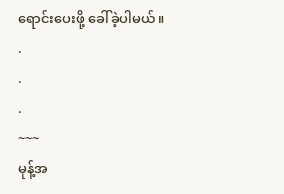ရောင်းပေးဖို့ ခေါ်ခဲ့ပါမယ်။
.
.
.
~~~
မုန့်အ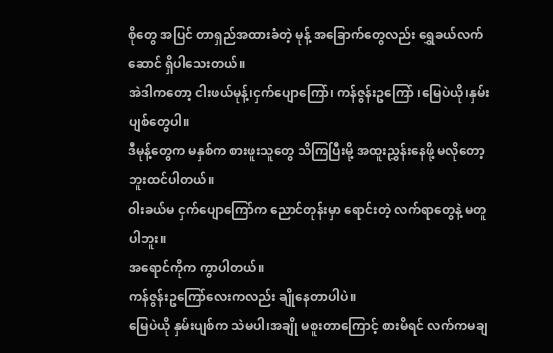စိုတွေ အပြင် တာရှည်အထားခံတဲ့ မုန့် အခြောက်တွေလည်း ရွှေခယ်လက်ဆောင် ရှိပါသေးတယ်။
အဲဒါကတော့ ငါးဖယ်မုန့်၊ငှက်ပျောကြော်၊ ကန်ဇွန်းဥကြော် ၊မြေပဲယို၊နှမ်းပျစ်တွေပါ။
ဒီမုန့်တွေက မနှစ်က စားဖူးသူတွေ သိကြပြီးမို့ အထူးညွှန်းနေဖို့ မလိုတော့ ဘူးထင်ပါတယ်။
ဝါးခယ်မ ငှက်ပျောကြော်က ညောင်တုန်းမှာ ရောင်းတဲ့ လက်ရာတွေနဲ့ မတူပါဘူး။
အရောင်ကိုက ကွာပါတယ်။
ကန်ဇွန်းဥကြော်လေးကလည်း ချိုနေတာပါပဲ။
မြေပဲယို နှမ်းပျစ်က သဲမပါ၊အချို မစူးတာကြောင့် စားမိရင် လက်ကမချ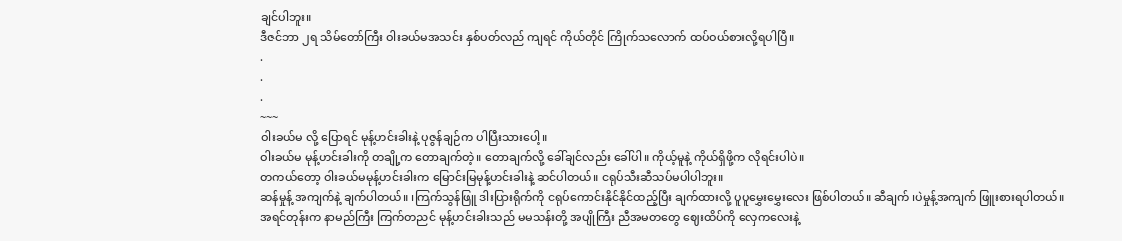ချင်ပါဘူး။
ဒီဇင်ဘာ ၂ရ သိမ်တော်ကြီး ဝါးခယ်မအသင်း နှစ်ပတ်လည် ကျရင် ကိုယ်တိုင် ကြိုက်သလောက် ထပ်ဝယ်စားလို့ရပါပြီ။
.
.
.
~~~
ဝါးခယ်မ လို့ ပြောရင် မုန့်ဟင်းခါးနဲ့ ပုဇွန်ချဉ်က ပါပြီးသားပေါ့။
ဝါးခယ်မ မုန့်ဟင်းခါးကို တချို့က တောချက်တဲ့။ တောချက်လို့ ခေါ်ချင်လည်း ခေါ်ပါ။ ကိုယ့်မူနဲ့ ကိုယ်ရှိဖို့က လိုရင်းပါပဲ။
တကယ်တော့ ဝါးခယ်မမုန့်ဟင်းခါးက မြောင်းမြမုန့်ဟင်းခါးနဲ့ ဆင်ပါတယ်။ ငရုပ်သီးဆီသပ်မပါပါဘူး။
ဆန်မှုန့် အကျက်နဲ့ ချက်ပါတယ်။ ၊ကြက်သွန်ဖြူ ဒါးပြားရိုက်ကို ငရုပ်ကောင်းနိုင်နိုင်ထည့်ပြီး ချက်ထားလို့ ပူပူမွှေးမွှေးလေး ဖြစ်ပါတယ်။ ဆီချက် ၊ပဲမှုန့်အကျက် ဖြူးစားရပါတယ်။
အရင်တုန်းက နာမည်ကြီး ကြက်တညင် မုန့်ဟင်းခါးသည် မမသန်းတို့ အပျိုကြီး ညီအမတတွေ ဈေးထိပ်ကို လှေကလေးနဲ့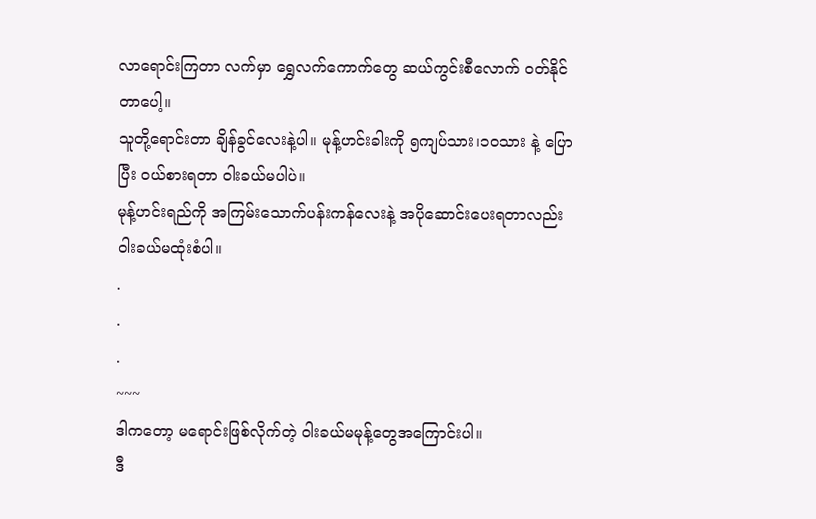လာရောင်းကြတာ လက်မှာ ရွှေလက်ကောက်တွေ ဆယ်ကွင်းစီလောက် ဝတ်နိုင်တာပေါ့။
သူတို့ရောင်းတာ ချိန်ခွင်လေးနဲ့ပါ။ မုန့်ဟင်းခါးကို ၅ကျပ်သား၊၁ဝသား နဲ့ ပြောပြီး ဝယ်စားရတာ ဝါးခယ်မပါပဲ။
မုန့်ဟင်းရည်ကို အကြမ်းသောက်ပန်းကန်လေးနဲ့ အပိုဆောင်းပေးရတာလည်း ဝါးခယ်မထုံးစံပါ။
.
.
.
~~~
ဒါကတော့ မရောင်းဖြစ်လိုက်တဲ့ ဝါးခယ်မမုန့်တွေအကြောင်းပါ။
ဒီ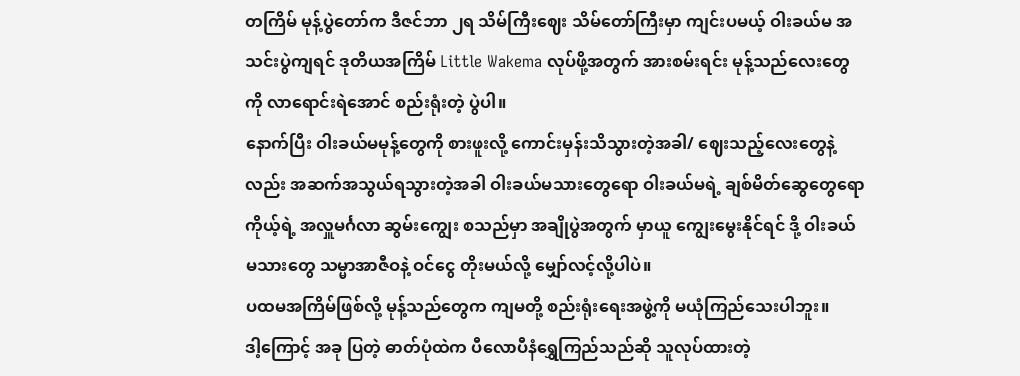တကြိမ် မုန့်ပွဲတော်က ဒီဇင်ဘာ ၂ရ သိမ်ကြီးဈေး သိမ်တော်ကြီးမှာ ကျင်းပမယ့် ဝါးခယ်မ အသင်းပွဲကျရင် ဒုတိယအကြိမ် Little Wakema လုပ်ဖို့အတွက် အားစမ်းရင်း မုန့်သည်လေးတွေကို လာရောင်းရဲအောင် စည်းရုံးတဲ့ ပွဲပါ။
နောက်ပြီး ဝါးခယ်မမုန့်တွေကို စားဖူးလို့ ကောင်းမှန်းသိသွားတဲ့အခါ/ ဈေးသည့်လေးတွေနဲ့လည်း အဆက်အသွယ်ရသွားတဲ့အခါ ဝါးခယ်မသားတွေရော ဝါးခယ်မရဲ့ ချစ်မိတ်ဆွေတွေရော ကိုယ့်ရဲ့ အလှူမင်္ဂလာ ဆွမ်းကျွေး စသည်မှာ အချိုပွဲအတွက် မှာယူ ကျွေးမွေးနိုင်ရင် ဒို့ ဝါးခယ်မသားတွေ သမ္မာအာဇီဝနဲ့ ဝင်ငွေ တိုးမယ်လို့ မျှော်လင့်လို့ပါပဲ။
ပထမအကြိမ်ဖြစ်လို့ မုန့်သည်တွေက ကျမတို့ စည်းရုံးရေးအဖွဲ့ကို မယုံကြည်သေးပါဘူး။
ဒါ့ကြောင့် အခု ပြတဲ့ ဓာတ်ပုံထဲက ပီလောပီနံရွှေကြည်သည်ဆို သူလုပ်ထားတဲ့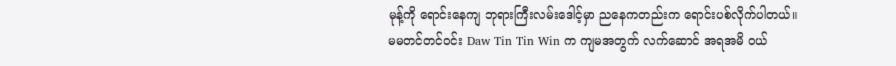မုန့်ကို ရောင်းနေကျ ဘုရားကြီးလမ်းဒေါင့်မှာ ညနေကတည်းက ရောင်းပစ်လိုက်ပါတယ်။
မမတင်တင်ဝင်း Daw Tin Tin Win က ကျမအတွက် လက်ဆောင် အရအမိ ဝယ်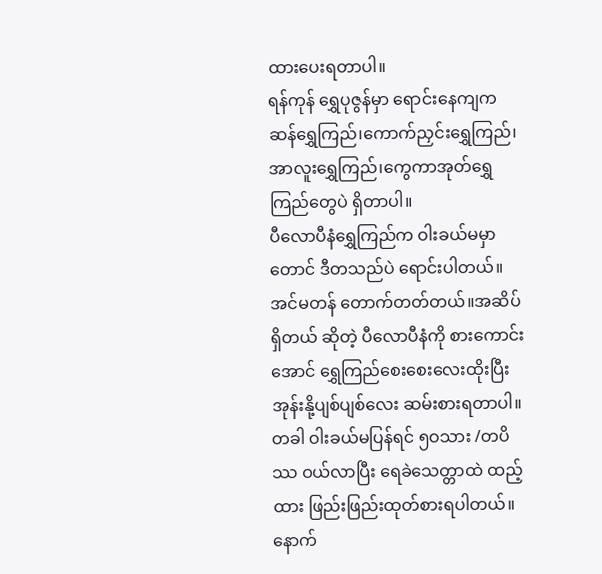ထားပေးရတာပါ။
ရန်ကုန် ရွှေပုဇွန်မှာ ရောင်းနေကျက ဆန်ရွှေကြည်၊ကောက်ညှင်းရွှေကြည်၊အာလူးရွှေကြည်၊ကွေကာအုတ်ရွှေကြည်တွေပဲ ရှိတာပါ။
ပီလောပီနံရွှေကြည်က ဝါးခယ်မမှာတောင် ဒီတသည်ပဲ ရောင်းပါတယ်။
အင်မတန် တောက်တတ်တယ်။အဆိပ်ရှိတယ် ဆိုတဲ့ ပီလောပီနံကို စားကောင်းအောင် ရွှေကြည်စေးစေးလေးထိုးပြီး အုန်းနို့ပျစ်ပျစ်လေး ဆမ်းစားရတာပါ။
တခါ ဝါးခယ်မပြန်ရင် ၅ဝသား /တပိဿ ဝယ်လာပြီး ရေခဲသေတ္တာထဲ ထည့်ထား ဖြည်းဖြည်းထုတ်စားရပါတယ်။
နောက်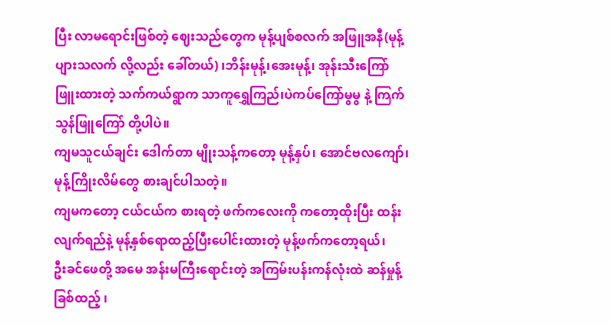ပြီး လာမရောင်းဖြစ်တဲ့ ဈေးသည်တွေက မုန့်ပျစ်စလက် အဖြူအနီ(မုန့်ပျားသလက် လို့လည်း ခေါ်တယ်) ၊ဘိန်းမုန့်၊အေးမုန့်၊ အုန်းသီးကြော်ဖြူးထားတဲ့ သက်ကယ်ရွာက သာကူရွှေကြည်၊ပဲကပ်ကြော်မွမွ နဲ့ ကြက်သွန်ဖြူကြော် တို့ပါပဲ။
ကျမသူငယ်ချင်း ဒေါက်တာ မျိုးသန့်ကတော့ မုန့်နှပ်၊ အောင်ဗလကျော်၊မုန့်ကြိုးလိမ်တွေ စားချင်ပါသတဲ့။
ကျမကတော့ ငယ်ငယ်က စားရတဲ့ ဖက်ကလေးကို ကတော့ထိုးပြီး ထန်းလျက်ရည်နဲ့ မုန့်နှစ်ရောထည့်ပြီးပေါင်းထားတဲ့ မုန့်ဖက်ကတော့ရယ်၊
ဦးခင်ဖေတို့ အမေ အန်းမကြီးရောင်းတဲ့ အကြမ်းပန်းကန်လုံးထဲ ဆန်မှုန့်ခြစ်ထည့် ၊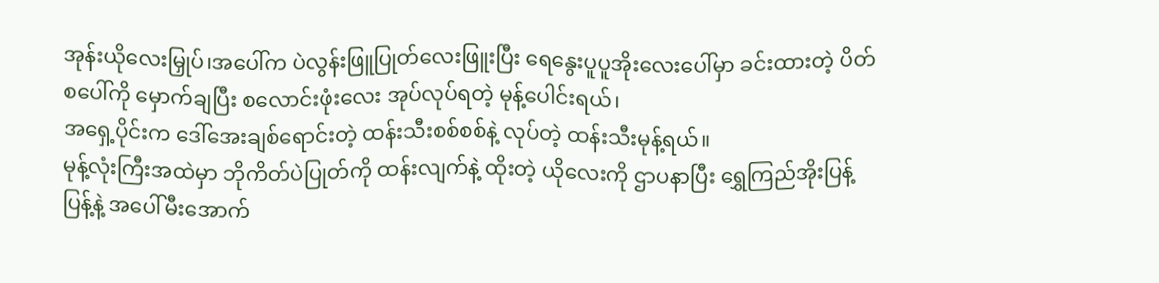အုန်းယိုလေးမြှုပ်၊အပေါ်က ပဲလွန်းဖြူပြုတ်လေးဖြူးပြီး ရေနွေးပူပူအိုးလေးပေါ်မှာ ခင်းထားတဲ့ ပိတ်စပေါ်ကို မှောက်ချပြီး စလောင်းဖုံးလေး အုပ်လုပ်ရတဲ့ မုန့်ပေါင်းရယ်၊
အရှေ့ပိုင်းက ဒေါ်အေးချစ်ရောင်းတဲ့ ထန်းသီးစစ်စစ်နဲ့ လုပ်တဲ့ ထန်းသီးမုန့်ရယ်။
မုန့်လုံးကြီးအထဲမှာ ဘိုကိတ်ပဲပြုတ်ကို ထန်းလျက်နဲ့ ထိုးတဲ့ ယိုလေးကို ဌာပနာပြီး ရွှေကြည်အိုးပြန့်ပြန့်နဲ့ အပေါ်မီးအောက်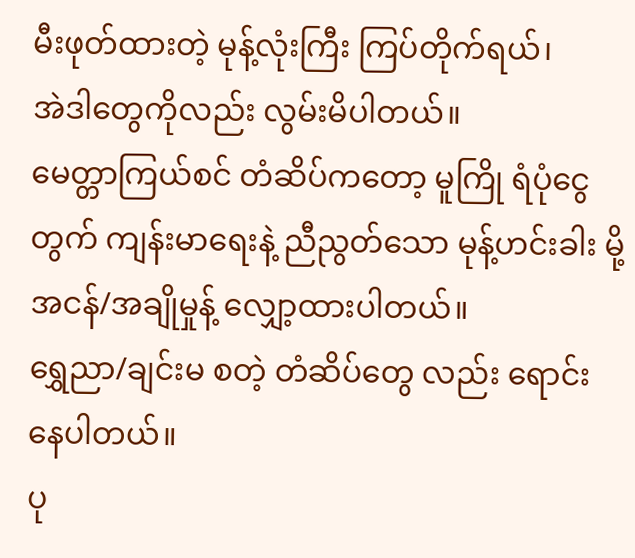မီးဖုတ်ထားတဲ့ မုန့်လုံးကြီး ကြပ်တိုက်ရယ်၊
အဲဒါတွေကိုလည်း လွမ်းမိပါတယ်။
မေတ္တာကြယ်စင် တံဆိပ်ကတော့ မူကြို ရံပုံငွေတွက် ကျန်းမာရေးနဲ့ ညီညွတ်သော မုန့်ဟင်းခါး မို့ အငန်/အချိုမှုန့် လျှော့ထားပါတယ်။
ရွှေညာ/ချင်းမ စတဲ့ တံဆိပ်တွေ လည်း ရောင်းနေပါတယ်။
ပု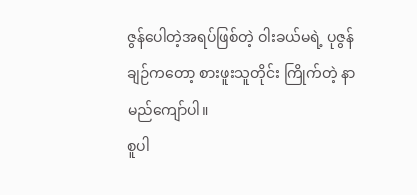ဇွန်ပေါတဲ့အရပ်ဖြစ်တဲ့ ဝါးခယ်မရဲ့ ပုဇွန်ချဉ်ကတော့ စားဖူးသူတိုင်း ကြိုက်တဲ့ နာမည်ကျော်ပါ။
စူပါ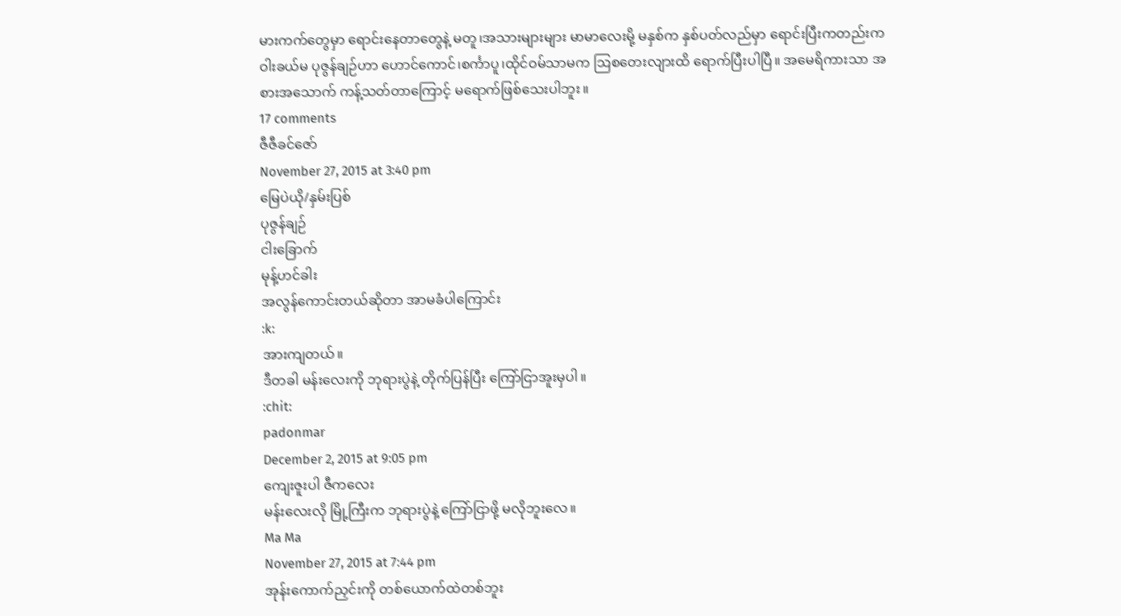မားကက်တွေမှာ ရောင်းနေတာတွေနဲ့ မတူ၊အသားများများ မာမာလေးမို့ မနှစ်က နှစ်ပတ်လည်မှာ ရောင်းပြီးကတည်းက ဝါးခယ်မ ပုဇွန်ချဉ်ဟာ ဟောင်ကောင်၊စင်္ကာပူ၊ထိုင်ဝမ်သာမက ဩစတေးလျားထိ ရောက်ပြီးပါပြီ။ အမေရိကားသာ အစားအသောက် ကန့်သတ်တာကြောင့် မရောက်ဖြစ်သေးပါဘူး။
17 comments
ဇီဇီခင်ဇော်
November 27, 2015 at 3:40 pm
မြေပဲယို/နှမ်းပြစ်
ပုဇွန်ချဉ်
ငါးခြောက်
မုန့်ဟင်ခါး
အလွန်ကောင်းတယ်ဆိုတာ အာမခံပါကြောင်း
:k:
အားကျတယ်။
ဒီတခါ မန်းလေးကို ဘုရားပွဲနဲ့ တိုက်ပြန်ပြီး ကြော်ငြာအူးမှပါ။
:chit:
padonmar
December 2, 2015 at 9:05 pm
ကျေးဇူးပါ ဇီကလေး
မန်းလေးလို မြို့ကြီးက ဘုရားပွဲနဲ့ ကြော်ငြာဖို့ မလိုဘူးလေ။
Ma Ma
November 27, 2015 at 7:44 pm
အုန်းကောက်ညှင်းကို တစ်ယောက်ထဲတစ်ဘူး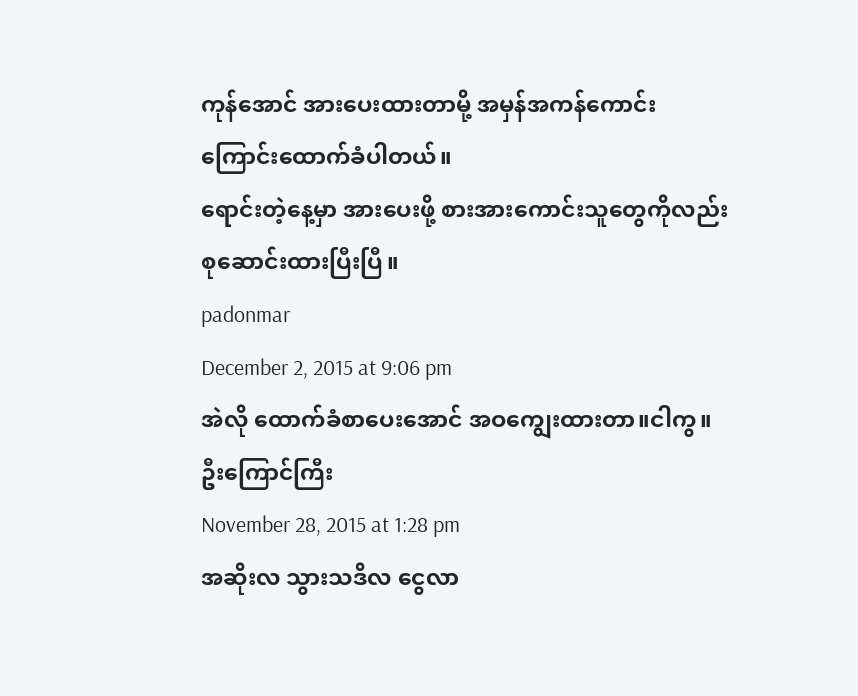ကုန်အောင် အားပေးထားတာမို့ အမှန်အကန်ကောင်းကြောင်းထောက်ခံပါတယ်။
ရောင်းတဲ့နေ့မှာ အားပေးဖို့ စားအားကောင်းသူတွေကိုလည်း စုဆောင်းထားပြီးပြီ။
padonmar
December 2, 2015 at 9:06 pm
အဲလို ထောက်ခံစာပေးအောင် အဝကျွေးထားတာ။ငါကွ။
ဦးကြောင်ကြီး
November 28, 2015 at 1:28 pm
အဆိုးလ သွားသဒိလ ငွေလာ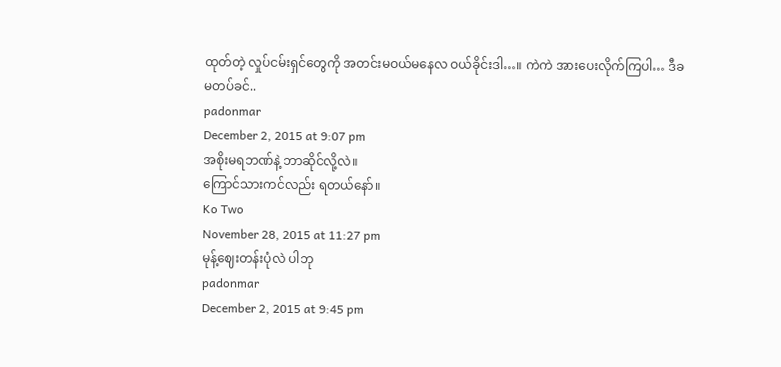ထုတ်တဲ့ လှုပ်ငမ်းရှင်တွေကို အတင်းမဝယ်မနေလ ဝယ်ခိုင်းဒါ…။ ကဲကဲ အားပေးလိုက်ကြပါ… ဒီခ မတပ်ခင်..
padonmar
December 2, 2015 at 9:07 pm
အစိုးမရဘဏ်နဲ့ ဘာဆိုင်လို့လဲ။
ကြောင်သားကင်လည်း ရတယ်နော်။
Ko Two
November 28, 2015 at 11:27 pm
မုန့်ဈေးတန်းပုံလဲ ပါဘု
padonmar
December 2, 2015 at 9:45 pm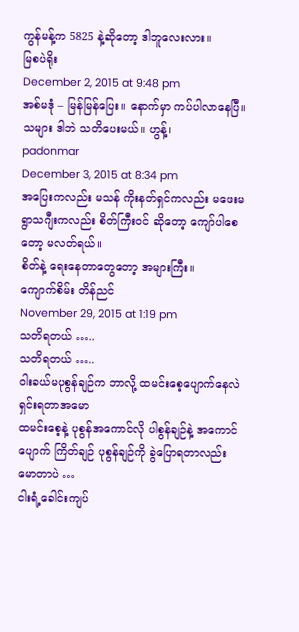ကွန်မန့်က 5825 နဲ့ဆိုတော့ ဒါဘူလေးလား။
မြစပဲရိုး
December 2, 2015 at 9:48 pm
အစ်မဒုံ – မြန်မြန်ပြေး။ နောက်မှာ ကပ်ပါလာနေပြီ။
သများ ဒါဘဲ သတိပေးမယ်။ ဟွန့်၊
padonmar
December 3, 2015 at 8:34 pm
အပြေးကလည်း မသန် ကိုးနတ်ရှင်ကလည်း မဖေးမ ရွာသဂျီးကလည်း စိတ်ကြီးဝင် ဆိုတော့ ကျော်ပါစေတော့ မလတ်ရယ်။
စိတ်နဲ့ ရေးနေတာတွေတော့ အများကြီး။
ကျောက်စိမ်း တိန်ညင်
November 29, 2015 at 1:19 pm
သတိရတယ် …..
သတိရတယ် …..
ဝါးခယ်မပုစွန်ချဉ်က ဘာလို့ ထမင်းစေ့ပျောက်နေလဲ ရှင်းရတာအမော
ထမင်းစေ့နဲ့ ပုစွန်အကောင်လို ပါစွန်ချဉ်နဲ့ အကောင်ပျောက် ကြိတ်ချဉ် ပုစွန်ချဉ်ကို ခွဲပြောရတာလည်း မောတာပဲ …
ငါးရံ့ခေါင်းကျပ်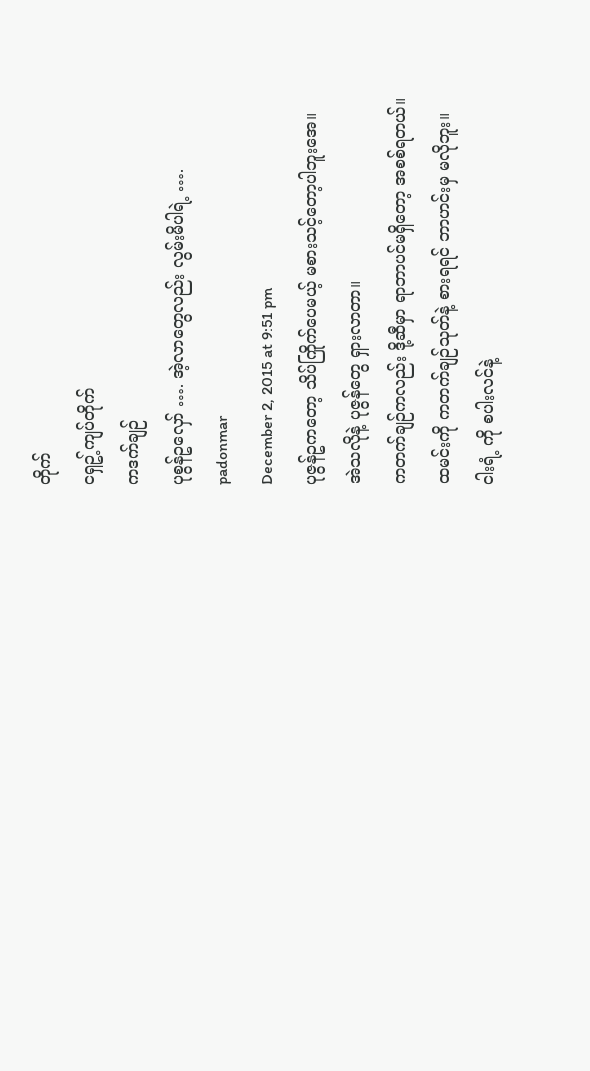တိုက်
ငရှဥ့်ကျပ်တိုက်
ကဒက်ချဉ်
ပုစွန်ဥလှော် …. အဲ့လာတွေလည်း လွမ်းမိပါရဲ့ ….
padonmar
December 2, 2015 at 9:51 pm
ပုဇွန်ဥကတော့ သိပ်ကြိုက်ပေမယ့် မစားသင့်တော့ပါဘူးအေ။
အဲသလိုနဲ့ ပုဇွန်တွေ ရှားလာတာ။
ကတက်ချဉ်ကလည်း ဒို့ဆီမှာ ရာဘာပင်မရှိတော့ အစစ်ရတယ်။
ထမင်းကို ကတက်ချဉ်သုတ်နဲ့ စားရရင် ဘာဟင်းမှ မလိုဘူး။
ငါးရံ့ ကို စပါးလင်နဲ့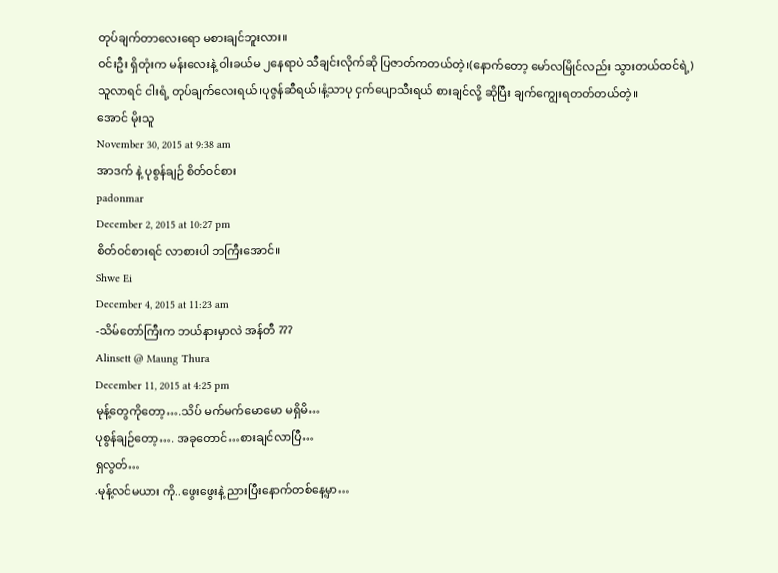တုပ်ချက်တာလေးရော မစားချင်ဘူးလား။
ဝင်းဦး ရှိတုံးက မန်းလေးနဲ့ ဝါးခယ်မ ၂နေရာပဲ သီချင်းလိုက်ဆို ပြဇာတ်ကတယ်တဲ့၊(နောက်တော့ မော်လမြိုင်လည်း သွားတယ်ထင်ရဲ့)
သူလာရင် ငါးရံ့ တုပ်ချက်လေးရယ်၊ပုဇွန်ဆီရယ်၊နံ့သာပု ငှက်ပျောသီးရယ် စားချင်လို့ ဆိုပြီး ချက်ကျွေးရတတ်တယ်တဲ့။
အောင် မိုးသူ
November 30, 2015 at 9:38 am
အာဒက် နဲ့ ပုစွန်ချဉ် စိတ်ဝင်စား
padonmar
December 2, 2015 at 10:27 pm
စိတ်ဝင်စားရင် လာစားပါ ဘကြီးအောင်။
Shwe Ei
December 4, 2015 at 11:23 am
-သိမ်တော်ကြီးက ဘယ်နားမှာလဲ အန်တီ ???
Alinsett @ Maung Thura
December 11, 2015 at 4:25 pm
မုန့်တွေကိုတော့….သိပ် မက်မက်မောမော မရှိမိ…
ပုစွန်ချဉ်တော့…. အခုတောင်…စားချင်လာပြီ…
ရှလွတ်…
.မုန့်လင်မယား ကို..ဖွေးဖွေးနဲ့ ညားပြီးနောက်တစ်နေ့မှာ…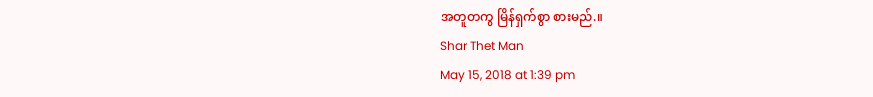အတူတကွ မြိန်ရှက်စွာ စားမည်.။
Shar Thet Man
May 15, 2018 at 1:39 pm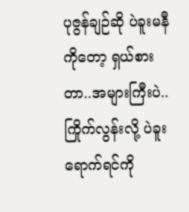ပုဇွန်ချဉ်ဆို ပဲခူးမနီကိုတော့ ရှယ်စားတာ..အများကြီးပဲ..ကြိုက်လွန်းလို့ ပဲခူးရောက်ရင်ကို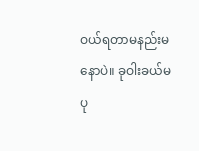ဝယ်ရတာမနည်းမနောပဲ။ ခုဝါးခယ်မ
ပု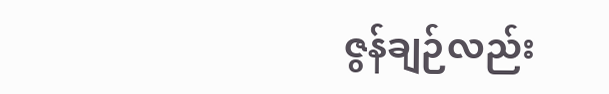ဇွန်ချဉ်လည်း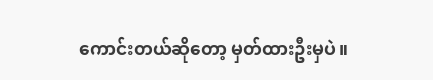ကောင်းတယ်ဆိုတော့ မှတ်ထားဦးမှပဲ။